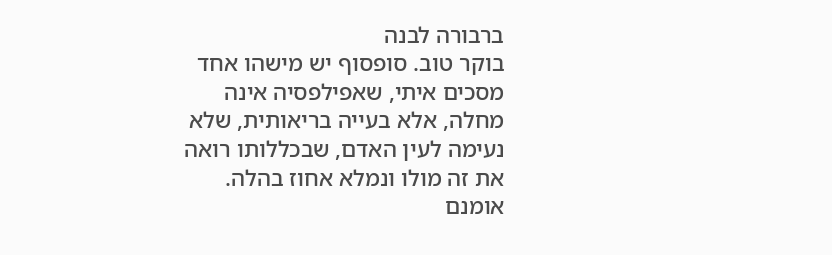ברבורה לבנה
בוקר טוב. סופסוף יש מישהו אחד מסכים איתי, שאפילפסיה אינה מחלה, אלא בעייה בריאותית, שלא נעימה לעין האדם, שבכללותו רואה את זה מולו ונמלא אחוז בהלה. אומנם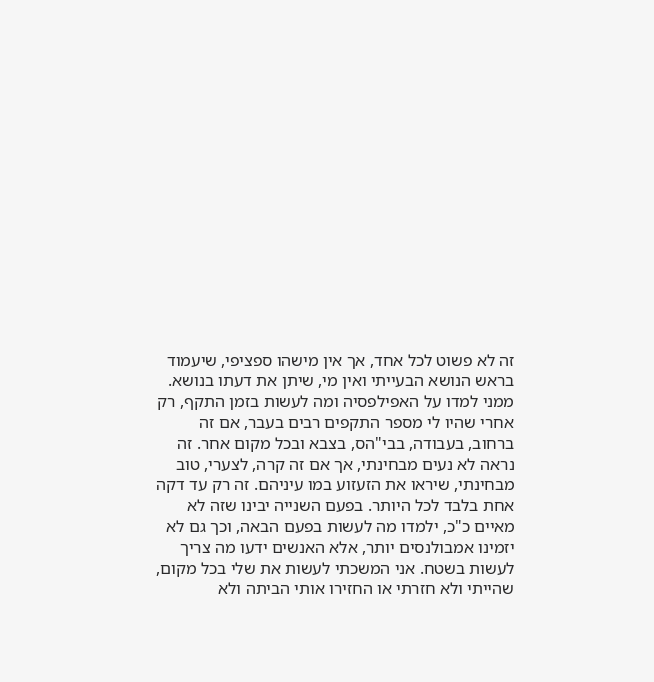זה לא פשוט לכל אחד, אך אין מישהו ספציפי, שיעמוד בראש הנושא הבעייתי ואין מי, שיתן את דעתו בנושא. ממני למדו על האפילפסיה ומה לעשות בזמן התקף, רק אחרי שהיו לי מספר התקפים רבים בעבר, אם זה ברחוב, בעבודה, בבי"הס, בצבא ובכל מקום אחר. זה נראה לא נעים מבחינתי, אך אם זה קרה, לצערי, טוב מבחינתי, שיראו את הזעזוע במו עיניהם. זה רק עד דקה אחת בלבד לכל היותר. בפעם השנייה יבינו שזה לא מאיים כ"כ, ילמדו מה לעשות בפעם הבאה, וכך גם לא יזמינו אמבולנסים יותר, אלא האנשים ידעו מה צריך לעשות בשטח. אני המשכתי לעשות את שלי בכל מקום, שהייתי ולא חזרתי או החזירו אותי הביתה ולא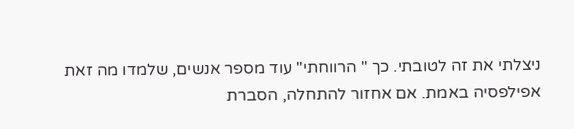ניצלתי את זה לטובתי. כך " הרווחתי" עוד מספר אנשים, שלמדו מה זאת אפילפסיה באמת. אם אחזור להתחלה, הסברת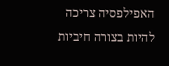האפילפסיה צריכה להיות בצורה חיביות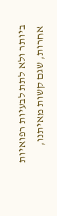ביותר ולא לתת לבעיות רפואיות אחרות, שגם קשות מאיתנו,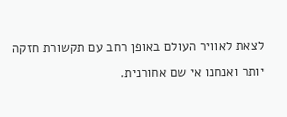לצאת לאוויר העולם באופן רחב עם תקשורת חזקה יותר ואנחנו אי שם אחורנית.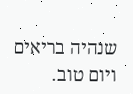שנהיה בריאים ויום טוב.